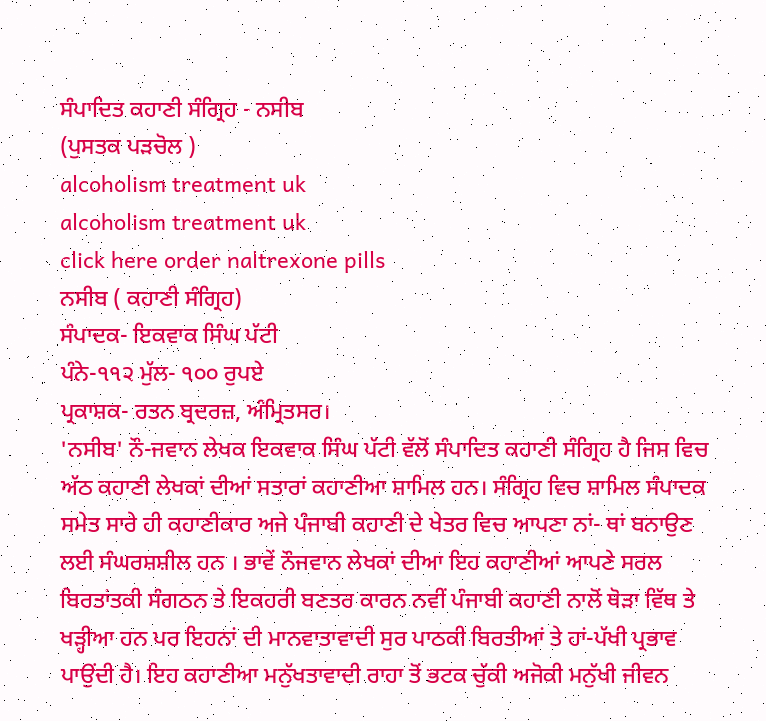ਸੰਪਾਦਿਤ ਕਹਾਣੀ ਸੰਗ੍ਰਿਹ - ਨਸੀਬ
(ਪੁਸਤਕ ਪੜਚੋਲ )
alcoholism treatment uk
alcoholism treatment uk
click here order naltrexone pills
ਨਸੀਬ ( ਕਹਾਣੀ ਸੰਗ੍ਰਿਹ)
ਸੰਪਾਦਕ- ਇਕਵਾਕ ਸਿੰਘ ਪੱਟੀ
ਪੰਨੇ-੧੧੨ ਮੁੱਲ- ੧੦੦ ਰੁਪਏ
ਪ੍ਰਕਾਸ਼ਕ- ਰਤਨ ਬ੍ਰਦਰਜ਼, ਅੰਮ੍ਰਿਤਸਰ।
'ਨਸੀਬ' ਨੌ-ਜਵਾਨ ਲੇਖਕ ਇਕਵਾਕ ਸਿੰਘ ਪੱਟੀ ਵੱਲੋਂ ਸੰਪਾਦਿਤ ਕਹਾਣੀ ਸੰਗ੍ਰਿਹ ਹੈ ਜਿਸ ਵਿਚ ਅੱਠ ਕਹਾਣੀ ਲੇਖਕਾਂ ਦੀਆਂ ਸਤਾਰਾਂ ਕਹਾਣੀਆ ਸ਼ਾਮਿਲ ਹਨ। ਸੰਗ੍ਰਿਹ ਵਿਚ ਸ਼ਾਮਿਲ ਸੰਪਾਦਕ ਸਮੇਤ ਸਾਰੇ ਹੀ ਕਹਾਣੀਕਾਰ ਅਜੇ ਪੰਜਾਬੀ ਕਹਾਣੀ ਦੇ ਖੇਤਰ ਵਿਚ ਆਪਣਾ ਨਾਂ- ਥਾਂ ਬਨਾਉਣ ਲਈ ਸੰਘਰਸ਼ਸ਼ੀਲ ਹਨ । ਭਾਵੇਂ ਨੌਜਵਾਨ ਲੇਖਕਾਂ ਦੀਆ ਇਹ ਕਹਾਣੀਆਂ ਆਪਣੇ ਸਰਲ ਬਿਰਤਾਂਤਕੀ ਸੰਗਠਨ ਤੇ ਇਕਹਰੀ ਬਣਤਰ ਕਾਰਨ ਨਵੀਂ ਪੰਜਾਬੀ ਕਹਾਣੀ ਨਾਲੋਂ ਥੋੜਾ ਵਿੱਥ ਤੇ ਖੜ੍ਹੀਆ ਹਨ ਪਰ ਇਹਨਾਂ ਦੀ ਮਾਨਵਾਤਾਵਾਦੀ ਸੁਰ ਪਾਠਕੀ ਬਿਰਤੀਆਂ ਤੇ ਹਾਂ-ਪੱਖੀ ਪ੍ਰਭਾਵ ਪਾਉਂਦੀ ਹੈ। ਇਹ ਕਹਾਣੀਆ ਮਨੁੱਖਤਾਵਾਦੀ ਰਾਹਾ ਤੋਂ ਭਟਕ ਚੁੱਕੀ ਅਜੋਕੀ ਮਨੁੱਖੀ ਜੀਵਨ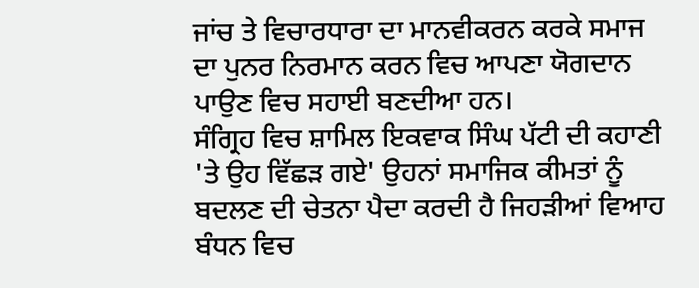ਜਾਂਚ ਤੇ ਵਿਚਾਰਧਾਰਾ ਦਾ ਮਾਨਵੀਕਰਨ ਕਰਕੇ ਸਮਾਜ ਦਾ ਪੁਨਰ ਨਿਰਮਾਨ ਕਰਨ ਵਿਚ ਆਪਣਾ ਯੋਗਦਾਨ ਪਾਉਣ ਵਿਚ ਸਹਾਈ ਬਣਦੀਆ ਹਨ।
ਸੰਗ੍ਰਿਹ ਵਿਚ ਸ਼ਾਮਿਲ ਇਕਵਾਕ ਸਿੰਘ ਪੱਟੀ ਦੀ ਕਹਾਣੀ 'ਤੇ ਉਹ ਵਿੱਛੜ ਗਏ' ਉਹਨਾਂ ਸਮਾਜਿਕ ਕੀਮਤਾਂ ਨੂੰ ਬਦਲਣ ਦੀ ਚੇਤਨਾ ਪੈਦਾ ਕਰਦੀ ਹੈ ਜਿਹੜੀਆਂ ਵਿਆਹ ਬੰਧਨ ਵਿਚ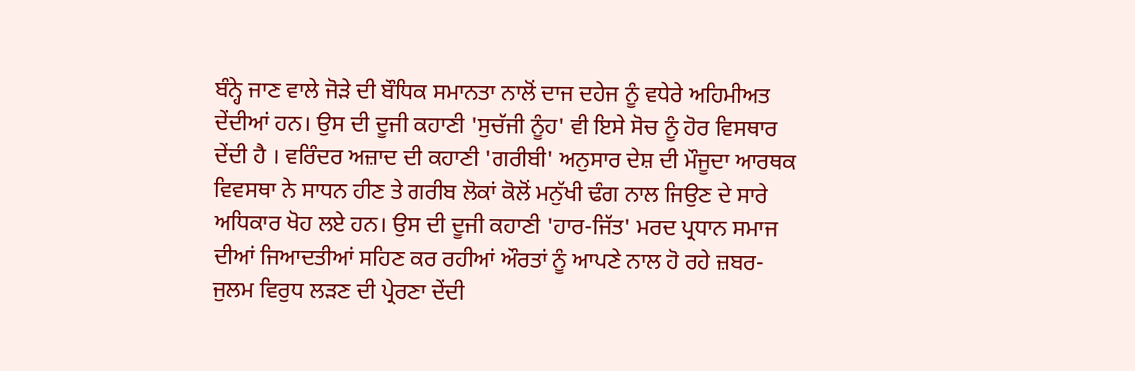ਬੰਨ੍ਹੇ ਜਾਣ ਵਾਲੇ ਜੋੜੇ ਦੀ ਬੌਧਿਕ ਸਮਾਨਤਾ ਨਾਲੋਂ ਦਾਜ ਦਹੇਜ ਨੂੰ ਵਧੇਰੇ ਅਹਿਮੀਅਤ ਦੇਂਦੀਆਂ ਹਨ। ਉਸ ਦੀ ਦੂਜੀ ਕਹਾਣੀ 'ਸੁਚੱਜੀ ਨੂੰਹ' ਵੀ ਇਸੇ ਸੋਚ ਨੂੰ ਹੋਰ ਵਿਸਥਾਰ ਦੇਂਦੀ ਹੈ । ਵਰਿੰਦਰ ਅਜ਼ਾਦ ਦੀ ਕਹਾਣੀ 'ਗਰੀਬੀ' ਅਨੁਸਾਰ ਦੇਸ਼ ਦੀ ਮੌਜੂਦਾ ਆਰਥਕ ਵਿਵਸਥਾ ਨੇ ਸਾਧਨ ਹੀਣ ਤੇ ਗਰੀਬ ਲੋਕਾਂ ਕੋਲੋਂ ਮਨੁੱਖੀ ਢੰਗ ਨਾਲ ਜਿਉਣ ਦੇ ਸਾਰੇ ਅਧਿਕਾਰ ਖੋਹ ਲਏ ਹਨ। ਉਸ ਦੀ ਦੂਜੀ ਕਹਾਣੀ 'ਹਾਰ-ਜਿੱਤ' ਮਰਦ ਪ੍ਰਧਾਨ ਸਮਾਜ ਦੀਆਂ ਜਿਆਦਤੀਆਂ ਸਹਿਣ ਕਰ ਰਹੀਆਂ ਔਰਤਾਂ ਨੂੰ ਆਪਣੇ ਨਾਲ ਹੋ ਰਹੇ ਜ਼ਬਰ-ਜੁਲਮ ਵਿਰੁਧ ਲੜਣ ਦੀ ਪ੍ਰੇਰਣਾ ਦੇਂਦੀ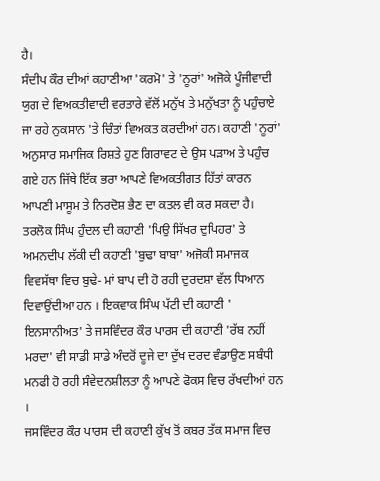ਹੈ।
ਸੰਦੀਪ ਕੌਰ ਦੀਆਂ ਕਹਾਣੀਆ 'ਕਰਮੋ' ਤੇ 'ਨੂਰਾਂ' ਅਜੋਕੇ ਪੂੰਜੀਵਾਦੀ ਯੁਗ ਦੇ ਵਿਅਕਤੀਵਾਦੀ ਵਰਤਾਰੇ ਵੱਲੋਂ ਮਨੁੱਖ ਤੇ ਮਨੁੱਖਤਾ ਨੂੰ ਪਹੁੰਚਾਏ ਜਾ ਰਹੇ ਨੁਕਸਾਨ 'ਤੇ ਚਿੰਤਾਂ ਵਿਅਕਤ ਕਰਦੀਆਂ ਹਨ। ਕਹਾਣੀ 'ਨੂਰਾਂ' ਅਨੁਸਾਰ ਸਮਾਜਿਕ ਰਿਸ਼ਤੇ ਹੁਣ ਗਿਰਾਵਟ ਦੇ ਉਸ ਪੜਾਅ ਤੇ ਪਹੁੰਚ ਗਏ ਹਨ ਜਿੱਥੇ ਇੱਕ ਭਰਾ ਆਪਣੇ ਵਿਅਕਤੀਗਤ ਹਿੱਤਾਂ ਕਾਰਨ ਆਪਣੀ ਮਾਸੂਮ ਤੇ ਨਿਰਦੋਸ਼ ਭੈਣ ਦਾ ਕਤਲ ਵੀ ਕਰ ਸਕਦਾ ਹੈ। ਤਰਲੋਕ ਸਿੰਘ ਹੁੰਦਲ ਦੀ ਕਹਾਣੀ 'ਪਿਉ ਸਿੱਖਰ ਦੁਪਿਹਰ' ਤੇ ਅਮਨਦੀਪ ਲੱਕੀ ਦੀ ਕਹਾਣੀ 'ਬੁਢਾ ਬਾਬਾ' ਅਜੋਕੀ ਸਮਾਜਕ ਵਿਵਸੱਥਾ ਵਿਚ ਬੁਢੇ- ਮਾਂ ਬਾਪ ਦੀ ਹੋ ਰਹੀ ਦੁਰਦਸ਼ਾ ਵੱਲ ਧਿਆਨ ਦਿਵਾਉਂਦੀਆ ਹਨ । ਇਕਵਾਕ ਸਿੰਘ ਪੱਟੀ ਦੀ ਕਹਾਣੀ ' ਇਨਸਾਨੀਅਤ' ਤੇ ਜਸਵਿੰਦਰ ਕੌਰ ਪਾਰਸ ਦੀ ਕਹਾਣੀ 'ਰੱਬ ਨਹੀਂ ਮਰਦਾ' ਵੀ ਸਾਡੀ ਸਾਡੇ ਅੰਦਰੋਂ ਦੂਜੇ ਦਾ ਦੁੱਖ ਦਰਦ ਵੰਡਾਉਣ ਸਬੰਧੀ ਮਨਫੀ ਹੋ ਰਹੀ ਸੰਵੇਦਨਸ਼ੀਲਤਾ ਨੂੰ ਆਪਣੇ ਫੋਕਸ ਵਿਚ ਰੱਖਦੀਆਂ ਹਨ ।
ਜਸਵਿੰਦਰ ਕੌਰ ਪਾਰਸ ਦੀ ਕਹਾਣੀ ਕੁੱਖ ਤੋਂ ਕਬਰ ਤੱਕ ਸਮਾਜ ਵਿਚ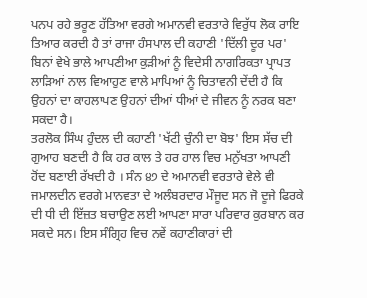ਪਨਪ ਰਹੇ ਭਰੂਣ ਹੱਤਿਆ ਵਰਗੇ ਅਮਾਨਵੀ ਵਰਤਾਰੇ ਵਿਰੁੱਧ ਲੋਕ ਰਾਇ ਤਿਆਰ ਕਰਦੀ ਹੈ ਤਾਂ ਰਾਜਾ ਹੰਸਪਾਲ ਦੀ ਕਹਾਣੀ 'ਦਿੱਲੀ ਦੂਰ ਪਰ' ਬਿਨਾਂ ਵੇਖੇ ਭਾਲੇ ਆਪਣੀਆ ਕੁੜੀਆਂ ਨੂੰ ਵਿਦੇਸੀ ਨਾਗਰਿਕਤਾ ਪ੍ਰਾਪਤ ਲਾੜਿਆਂ ਨਾਲ ਵਿਆਹੁਣ ਵਾਲੇ ਮਾਪਿਆਂ ਨੂੰ ਚਿਤਾਵਨੀ ਦੇਂਦੀ ਹੈ ਕਿ ਉਹਨਾਂ ਦਾ ਕਾਹਲਾਪਣ ਉਹਨਾਂ ਦੀਆਂ ਧੀਆਂ ਦੇ ਜੀਵਨ ਨੂੰ ਨਰਕ ਬਣਾ ਸਕਦਾ ਹੈ।
ਤਰਲੋਕ ਸਿੰਘ ਹੁੰਦਲ ਦੀ ਕਹਾਣੀ 'ਖੱਟੀ ਚੁੰਨੀ ਦਾ ਬੋਝ' ਇਸ ਸੱਚ ਦੀ ਗੁਆਹ ਬਣਦੀ ਹੈ ਕਿ ਹਰ ਕਾਲ ਤੇ ਹਰ ਹਾਲ ਵਿਚ ਮਨੁੱਖਤਾ ਆਪਣੀ ਹੋਂਦ ਬਣਾਈ ਰੱਖਦੀ ਹੈ । ਸੰਨ ੪੭ ਦੇ ਅਮਾਨਵੀ ਵਰਤਾਰੇ ਵੇਲੇ ਵੀ ਜਮਾਲਦੀਨ ਵਰਗੇ ਮਾਨਵਤਾ ਦੇ ਅਲੰਬਰਦਾਰ ਮੌਜੂਦ ਸਨ ਜੋ ਦੂਜੇ ਫਿਰਕੇ ਦੀ ਧੀ ਦੀ ਇੱਜ਼ਤ ਬਚਾਉਣ ਲਈ ਆਪਣਾ ਸਾਰਾ ਪਰਿਵਾਰ ਕੁਰਬਾਨ ਕਰ ਸਕਦੇ ਸਨ। ਇਸ ਸੰਗ੍ਰਿਹ ਵਿਚ ਨਵੇਂ ਕਹਾਣੀਕਾਰਾਂ ਦੀ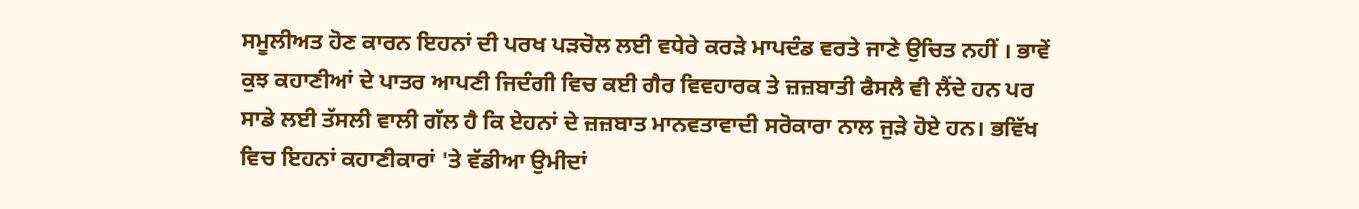ਸਮੂਲੀਅਤ ਹੋਣ ਕਾਰਨ ਇਹਨਾਂ ਦੀ ਪਰਖ ਪੜਚੋਲ ਲਈ ਵਧੇਰੇ ਕਰੜੇ ਮਾਪਦੰਡ ਵਰਤੇ ਜਾਣੇ ਉਚਿਤ ਨਹੀਂ । ਭਾਵੇਂ ਕੁਝ ਕਹਾਣੀਆਂ ਦੇ ਪਾਤਰ ਆਪਣੀ ਜਿਦੰਗੀ ਵਿਚ ਕਈ ਗੈਰ ਵਿਵਹਾਰਕ ਤੇ ਜ਼ਜ਼ਬਾਤੀ ਫੈਸਲੈ ਵੀ ਲੈਂਦੇ ਹਨ ਪਰ ਸਾਡੇ ਲਈ ਤੱਸਲੀ ਵਾਲੀ ਗੱਲ ਹੈ ਕਿ ਏਹਨਾਂ ਦੇ ਜ਼ਜ਼ਬਾਤ ਮਾਨਵਤਾਵਾਦੀ ਸਰੋਕਾਰਾ ਨਾਲ ਜੁੜੇ ਹੋਏ ਹਨ। ਭਵਿੱਖ ਵਿਚ ਇਹਨਾਂ ਕਹਾਣੀਕਾਰਾਂ 'ਤੇ ਵੱਡੀਆ ਉਮੀਦਾਂ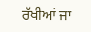ਰੱਖੀਆਂ ਜਾ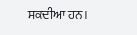ਸਕਦੀਆ ਹਨ।